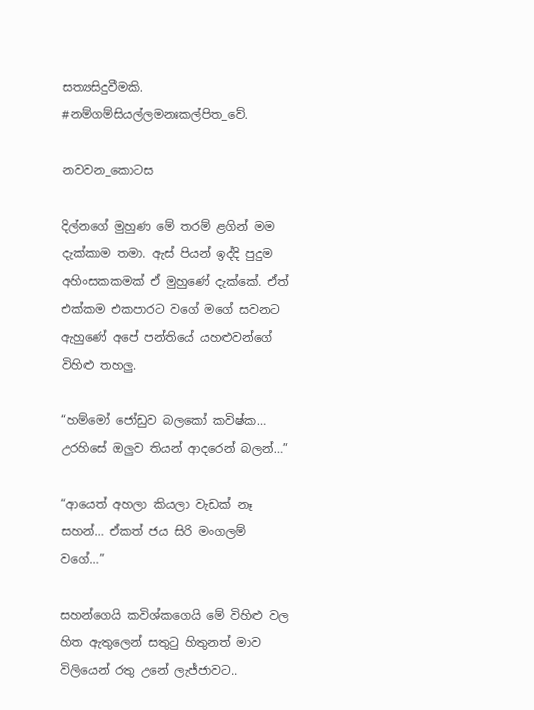සත්‍යසිදුවීමකි. #නම්ගම්සියල්ලමනඃකල්පිත_වේ.

නවවන_කොටස

දිල්නගේ මුහුණ මේ තරම් ළගින් මම දැක්කාම තමා. ඇස් පියන් ඉද්දි පුදුම අහිංසකකමක් ඒ මුහුණේ දැක්කේ. ඒත් එක්කම එකපාරට වගේ මගේ සවනට ඇහුණේ අපේ පන්තියේ යහළුවන්ගේ විහිළු තහලු.

“හම්මෝ ජෝඩුව බලකෝ කවිෂ්ක… උරහිසේ ඔලුව තියන් ආදරෙන් බලන්…”

“ආයෙත් අහලා කියලා වැඩක් නෑ සහන්… ඒකත් ජය සිරි මංගලම් වගේ…”

සහන්ගෙයි කවිශ්කගෙයි මේ විහිළු වල හිත ඇතුලෙන් සතුටු හිතුනත් මාව විලියෙන් රතු උනේ ලැජ්ජාවට..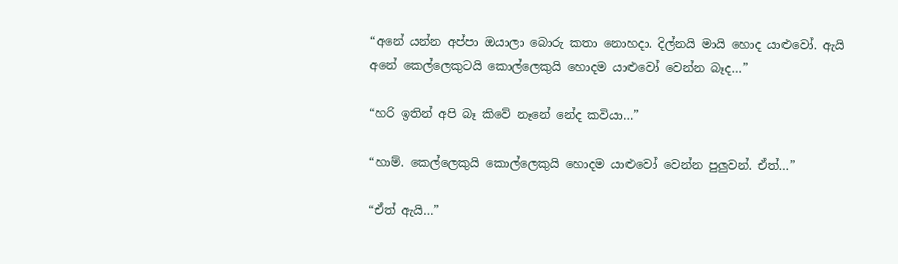“අනේ යන්න අප්පා ඔයාලා බොරු කතා නොහදා. දිල්නයි මායි හොද යාළුවෝ. ඇයි අනේ කෙල්ලෙකුටයි කොල්ලෙකුයි හොදම යාළුවෝ වෙන්න බෑද…”

“හරි ඉතින් අපි බෑ කිවේ නෑනේ නේද කවියා…”

“හාම්. කෙල්ලෙකුයි කොල්ලෙකුයි හොදම යාළුවෝ වෙන්න පුලුවන්. ඒත්…”

“ඒත් ඇයි…”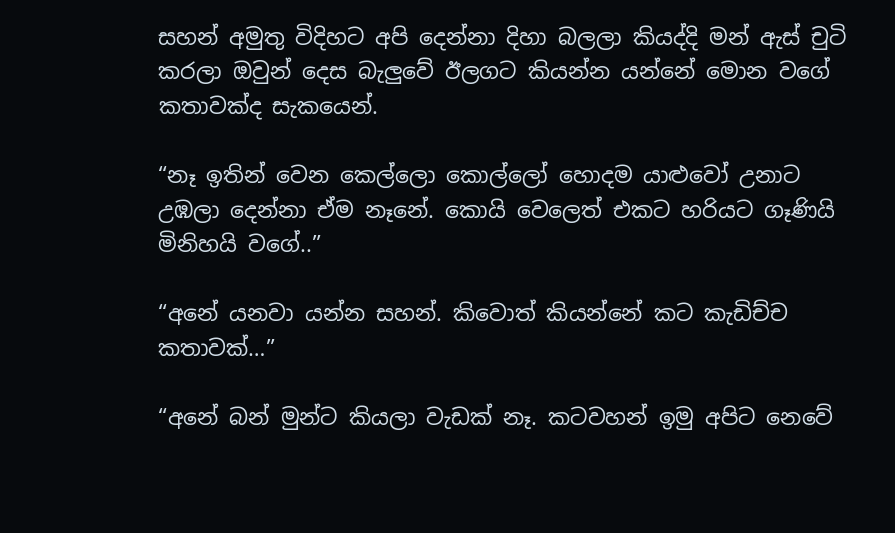සහන් අමුතු විදිහට අපි දෙන්නා දිහා බලලා කියද්දි මන් ඇස් චුටි කරලා ඔවුන් දෙස බැලුවේ ඊලගට කියන්න යන්නේ මොන වගේ කතාවක්ද සැකයෙන්.

“නෑ ඉතින් වෙන කෙල්ලො කොල්ලෝ හොදම යාළුවෝ උනාට උඹලා දෙන්නා ඒම නෑනේ. කොයි වෙලෙත් එකට හරියට ගෑණියි මිනිහයි වගේ..”

“අනේ යනවා යන්න සහන්. කිවොත් කියන්නේ කට කැඩිච්ච කතාවක්…”

“අනේ බන් මුන්ට කියලා වැඩක් නෑ. කටවහන් ඉමු අපිට නෙවේ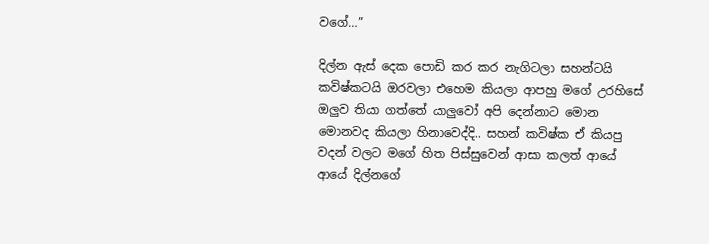වගේ…”

දිල්න ඇස් දෙක පොඩි කර කර නැගිටලා සහන්ටයි කවිෂ්කටයි ඔරවලා එහෙම කියලා ආපහු මගේ උරහිසේ ඔලුව තියා ගත්තේ යාලුවෝ අපි දෙන්නාට මොන මොනවද කියලා හිනාවෙද්දි.. සහන් කවිෂ්ක ඒ කියපු වදන් වලට මගේ හිත පිස්සුවෙන් ආසා කලත් ආයේ ආයේ දිල්නගේ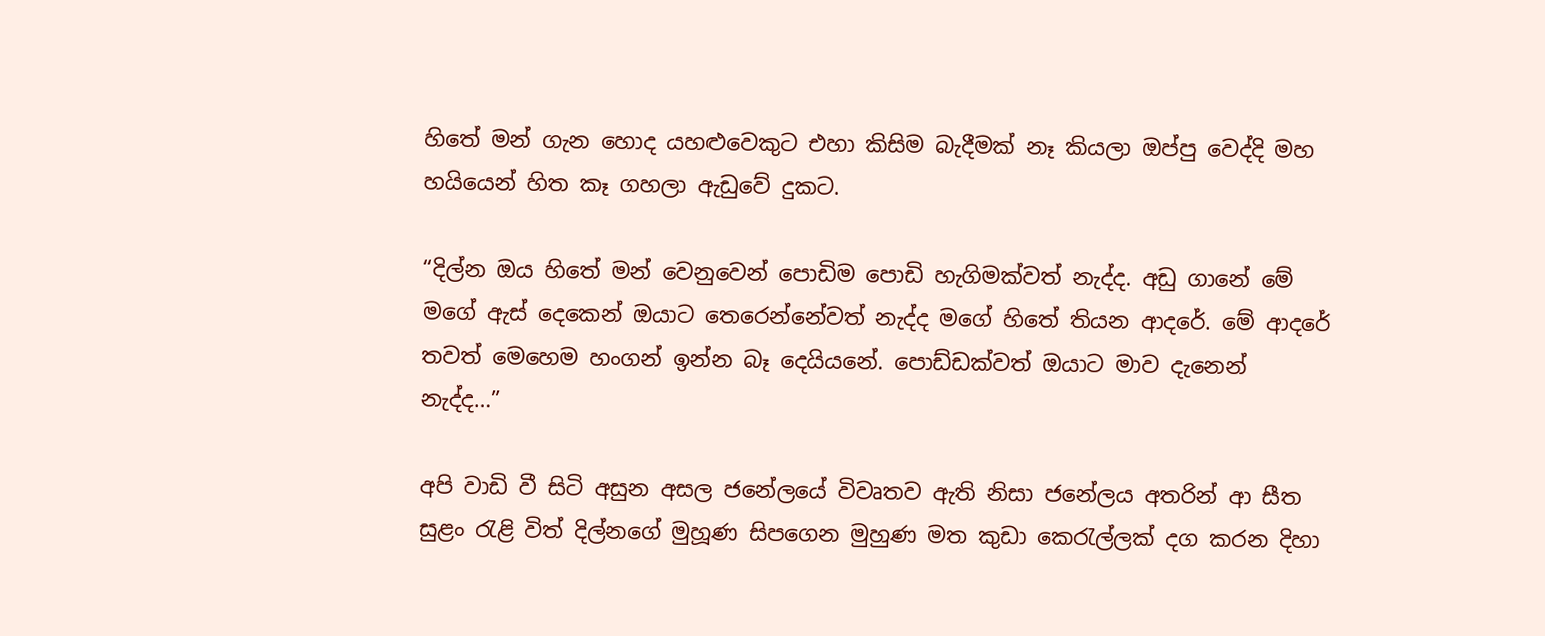හිතේ මන් ගැන හොද යහළුවෙකුට එහා කිසිම බැදීමක් නෑ කියලා ඔප්පු වෙද්දි මහ හයියෙන් හිත කෑ ගහලා ඇඩුවේ දුකට.

“දිල්න ඔය හිතේ මන් වෙනුවෙන් පොඩිම පොඩි හැගිමක්වත් නැද්ද. අඩු ගානේ මේ මගේ ඇස් දෙකෙන් ඔයාට තෙරෙන්නේවත් නැද්ද මගේ හිතේ තියන ආදරේ. මේ ආදරේ තවත් මෙහෙම හංගන් ඉන්න බෑ දෙයියනේ. පොඩ්ඩක්වත් ඔයාට මාව දැනෙන් නැද්ද…”

අපි වාඩි වී සිටි අසුන අසල ජනේලයේ විවෘතව ඇති නිසා ජනේලය අතරින් ආ සීත සුළං රැළි විත් දිල්නගේ මුහූණ සිපගෙන මුහුණ මත කුඩා කෙරැල්ලක් දග කරන දිහා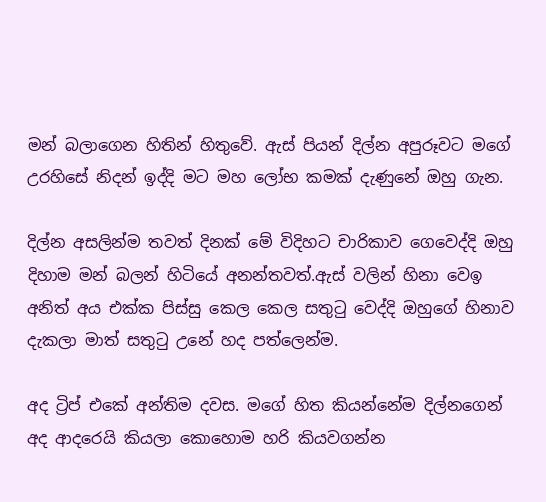මන් බලාගෙන හිතින් හිතුවේ. ඇස් පියන් දිල්න අපුරූවට මගේ උරහිසේ නිදන් ඉද්දි මට මහ ලෝභ කමක් දැණුනේ ඔහු ගැන.

දිල්න අසලින්ම තවත් දිනක් මේ විදිහට චාරිකාව ගෙවෙද්දි ඔහු දිහාම මන් බලන් හිටියේ අනන්තවත්.ඇස් වලින් හිනා වෙඉ අනිත් අය එක්ක පිස්සු කෙල කෙල සතුටු වෙද්දි ඔහුගේ හිනාව දැකලා මාත් සතුටු උනේ හද පත්ලෙන්ම.

අද ට්‍රිප් එකේ අන්තිම දවස. මගේ හිත කියන්නේම දිල්නගෙන් අද ආදරෙයි කියලා කොහොම හරි කියවගන්න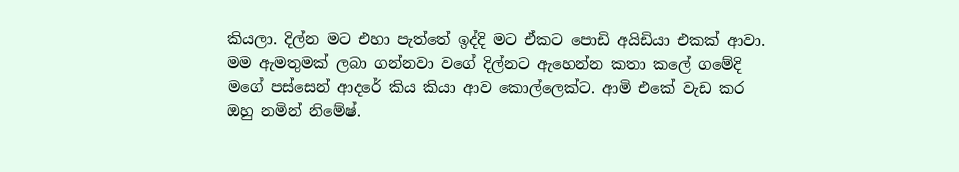කියලා. දිල්න මට එහා පැත්තේ ඉද්දි මට ඒකට පොඩි අයිඩියා එකක් ආවා. මම ඇමතුමක් ලබා ගන්නවා වගේ දිල්නට ඇහෙන්න කතා කලේ ගමේදි මගේ පස්සෙන් ආදරේ කිය කියා ආව කොල්ලෙක්ට. ආමි එකේ වැඩ කර ඔහු නමින් නිමේෂ්.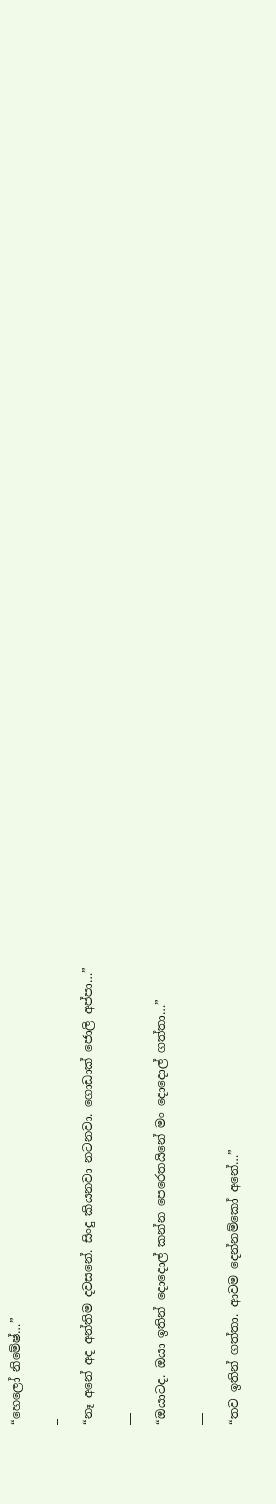“හෙලෝ නිමේෂ්…”

_

“නෑ අනේ අද අන්තිම දවසනේ. සිංදු කියනවා නටනවා. ගොඩාක් ජොලි අප්පා…”

__

“ඔයාටද. ඔයා ඉතින් දොදොල් කන්න පෙරෙතයිනේ මං දොදොල් ගත්තා…”

__

“තව ඉතින් ගත්තා. ආවම දෙන්නම්කෝ අනේ…”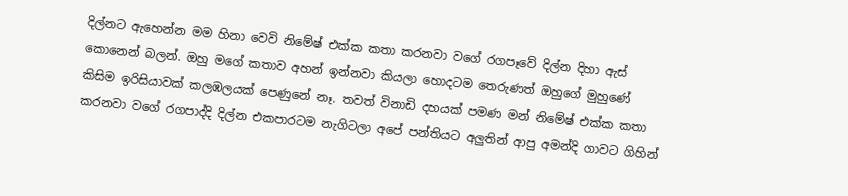දිල්නට ඇහෙන්න මම හිනා වෙවි නිමේෂ් එක්ක කතා කරනවා වගේ රගපෑවේ දිල්න දිහා ඇස් කොනෙන් බලන්. ඔහු මගේ කතාව අහන් ඉන්නවා කියලා හොදටම තෙරුණත් ඔහුගේ මුහුණේ කිසිම ඉරිසියාවක් කලඹලයක් පෙණුනේ නෑ. තවත් විනාඩි දහයක් පමණ මන් නිමේෂ් එක්ක කතා කරනවා වගේ රගපාද්දි දිල්න එකපාරටම නැගිටලා අපේ පන්තියට අලුතින් ආපු අමන්දි ගාවට ගිහින්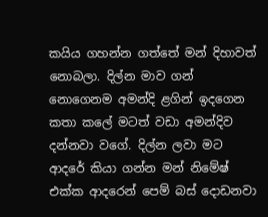කයිය ගහන්න ගත්තේ මන් දිහාවත් නොබලා. දිල්න මාව ගන් නොගෙනම අමන්දි ළගින් ඉදගෙන කතා කලේ මටත් වඩා අමන්දිව දන්නවා වගේ. දිල්න ලවා මට ආදරේ කියා ගන්න මන් නිමේෂ් එක්ක ආදරෙන් පෙම් බස් දොඩනවා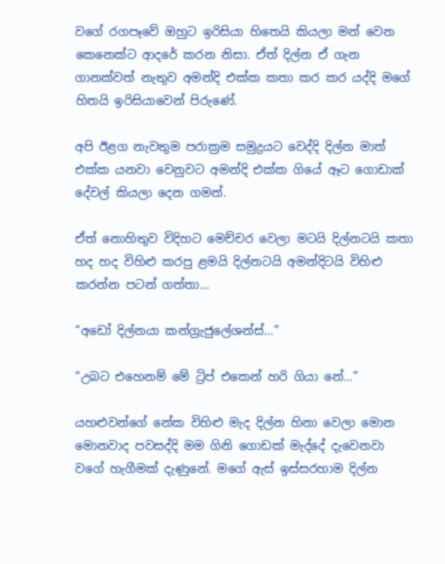වගේ රගපෑවේ ඔහුට ඉරිසියා හිතෙයි කියලා මන් වෙන කෙනෙක්ට ආදරේ කරන නිසා. ඒත් දිල්න ඒ ගැන ගානක්වත් නැතුව අමන්දි එක්ක කතා කර කර යද්දි මගේ හිතයි ඉරිසියාවෙන් පිරුණේ.

අපි ඊළග නැවතුම පරාක්‍රම සමුද්‍රයට වෙද්දි දිල්න මාත් එක්ක යනවා වෙනුවට අමන්දි එක්ක ගියේ ඈට ගොඩාක් දේවල් කියලා දෙන ගමන්.

ඒත් නොහිතුව විදිහට මෙච්චර වෙලා මටයි දිල්නටයි කතා හද හද විහිළු කරපු ළමයි දිල්නටයි අමන්දිටයි විහිළු කරන්න පටන් ගත්තා…

“අඩෝ දිල්නයා කන්ග්‍රැජුලේශන්ස්…”

“උබට එහෙනම් මේ ට්‍රිප් එකෙන් හරි ගියා නේ…”

යහළුවන්ගේ නේක විහිළු මැද දිල්න හිනා වෙලා මොන මොනවාද පවසද්දි මම ගිනි ගොඩක් මැද්දේ දැවෙනවා වගේ හැගීමක් දැණුනේ. මගේ ඇස් ඉස්සරහාම දිල්න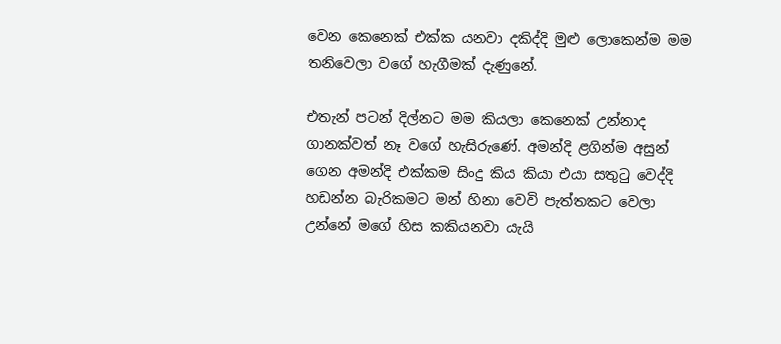වෙන කෙනෙක් එක්ක යනවා දකිද්දි මුළු ලොකෙන්ම මම තනිවෙලා වගේ හැගීමක් දැණුනේ.

එතැන් පටන් දිල්නට මම කියලා කෙනෙක් උන්නාද ගානක්වත් නෑ වගේ හැසිරුණේ. අමන්දි ළගින්ම අසුන් ගෙන අමන්දි එක්කම සිංදු කිය කියා එයා සතුටු වෙද්දි හඩන්න බැරිකමට මන් හිනා වෙවි පැත්තකට වෙලා උන්නේ මගේ හිස කකියනවා යැයි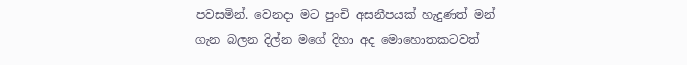පවසමින්. වෙනදා මට පුංචි අසනීපයක් හැදුණත් මන් ගැන බලන දිල්න මගේ දිහා අද මොහොතකටවත්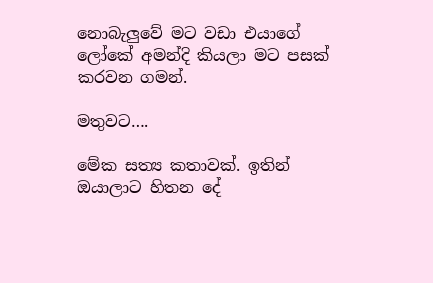නොබැලුවේ මට වඩා එයාගේ ලෝකේ අමන්දි කියලා මට පසක් කරවන ගමන්.

මතුවට….

මේක සත්‍ය කතාවක්. ඉතින් ඔයාලාට හිතන දේ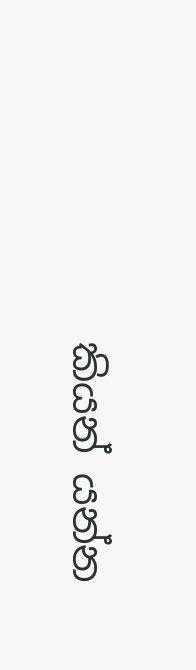කියන් යන්න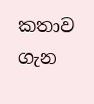කතාව ගැන